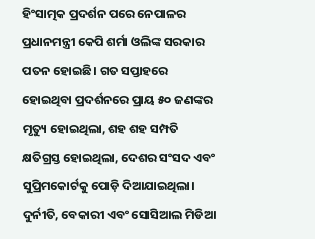ହିଂସାତ୍ମକ ପ୍ରଦର୍ଶନ ପରେ ନେପାଳର ପ୍ରଧାନମନ୍ତ୍ରୀ କେପି ଶର୍ମା ଓଲିଙ୍କ ସରକାର ପତନ ହୋଇଛି। ଗତ ସପ୍ତାହରେ ହୋଇଥିବା ପ୍ରଦର୍ଶନରେ ପ୍ରାୟ ୫୦ ଜଣଙ୍କର ମୃତ୍ୟୁ ହୋଇଥିଲା, ଶହ ଶହ ସମ୍ପତି କ୍ଷତିଗ୍ରସ୍ତ ହୋଇଥିଲା, ଦେଶର ସଂସଦ ଏବଂ ସୁପ୍ରିମକୋର୍ଟକୁ ପୋଡ଼ି ଦିଆଯାଇଥିଲା। ଦୁର୍ନୀତି, ବେକାରୀ ଏବଂ ସୋସିଆଲ ମିଡିଆ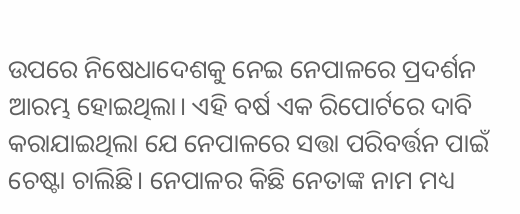ଉପରେ ନିଷେଧାଦେଶକୁ ନେଇ ନେପାଳରେ ପ୍ରଦର୍ଶନ ଆରମ୍ଭ ହୋଇଥିଲା। ଏହି ବର୍ଷ ଏକ ରିପୋର୍ଟରେ ଦାବି କରାଯାଇଥିଲା ଯେ ନେପାଳରେ ସତ୍ତା ପରିବର୍ତ୍ତନ ପାଇଁ ଚେଷ୍ଟା ଚାଲିଛି। ନେପାଳର କିଛି ନେତାଙ୍କ ନାମ ମଧ୍ୟ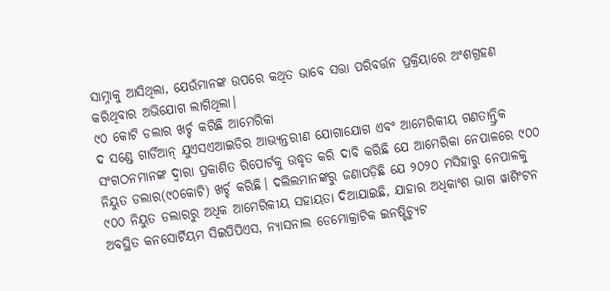ସାମ୍ନାକୁ ଆସିଥିଲା, ଯେଉଁମାନଙ୍କ ଉପରେ କଥିତ ଭାବେ ସତ୍ତା ପରିବର୍ତ୍ତନ ପ୍ରକ୍ରିୟାରେ ଅଂଶଗ୍ରହଣ କରିଥିବାର ଅଭିଯୋଗ ଲାଗିଥିଲା।
୯୦ କୋଟି ଡଲାର ଖର୍ଚ୍ଚ କରିଛି ଆମେରିକା
ଦ ସଣ୍ଡେ ଗାର୍ଡିଆନ୍ ଯୁଏସଏଆଇଡିର ଆଭ୍ୟନ୍ତରୀଣ ଯୋଗାଯୋଗ ଏବଂ ଆମେରିକୀୟ ଗଣତାନ୍ତ୍ରିକ ସଂଗଠନମାନଙ୍କ ଦ୍ୱାରା ପ୍ରକାଶିତ ରିପୋର୍ଟକୁ ଉଦ୍ଧୃତ କରି ଦାବି କରିଛି ଯେ ଆମେରିକା ନେପାଳରେ ୯୦୦ ନିୟୁତ ଡଲାର(୯୦କୋଟି) ଖର୍ଚ୍ଚ କରିଛି। ଦଲିଲମାନଙ୍କରୁ ଜଣାପଡ଼ିଛି ଯେ ୨୦୨୦ ମସିହାରୁ ନେପାଳକୁ ୯୦୦ ନିୟୁତ ଡଲାରରୁ ଅଧିକ ଆମେରିକୀୟ ସହାୟତା ଦିଆଯାଇଛି, ଯାହାର ଅଧିକାଂଶ ଭାଗ ୱାଶିଂଟନ ଅବସ୍ଥିତ କନସୋର୍ଟିୟମ ସିଇପିପିଏସ, ନ୍ୟାସନାଲ ଡେମୋକ୍ରାଟିକ ଇନଷ୍ଟିଚ୍ୟୁଟ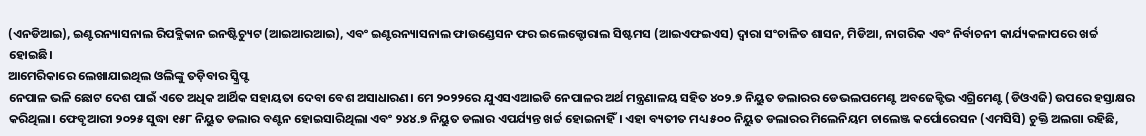(ଏନଡିଆଇ), ଇଣ୍ଟରନ୍ୟାସନାଲ ରିପବ୍ଲିକାନ ଇନଷ୍ଟିଚ୍ୟୁଟ (ଆଇଆରଆଇ), ଏବଂ ଇଣ୍ଟରନ୍ୟାସନାଲ ଫାଉଣ୍ଡେସନ ଫର ଇଲେକ୍ଟୋରାଲ ସିଷ୍ଟମସ (ଆଇଏଫଇଏସ) ଦ୍ୱାରା ସଂଚାଳିତ ଶାସନ, ମିଡିଆ, ନାଗରିକ ଏବଂ ନିର୍ବାଚନୀ କାର୍ଯ୍ୟକଳାପରେ ଖର୍ଚ୍ଚ ହୋଇଛି।
ଆମେରିକାରେ ଲେଖାଯାଇଥିଲ ଓଲିଙ୍କୁ ତଡ଼ିବାର ସ୍କ୍ରିପ୍ଟ
ନେପାଳ ଭଳି ଛୋଟ ଦେଶ ପାଇଁ ଏତେ ଅଧିକ ଆର୍ଥିକ ସହାୟତା ଦେବା ବେଶ ଅସାଧାରଣ। ମେ ୨୦୨୨ରେ ଯୁଏସଏଆଇଡି ନେପାଳର ଅର୍ଥ ମନ୍ତ୍ରଣାଳୟ ସହିତ ୪୦୨.୭ ନିୟୁତ ଡଲାରର ଡେଭଲପମେଣ୍ଟ ଅବଜେକ୍ଟିଭ ଏଗ୍ରିମେଣ୍ଟ (ଡିଓଏଜି) ଉପରେ ହସ୍ତାକ୍ଷର କରିଥିଲା। ଫେବୃଆରୀ ୨୦୨୫ ସୁଦ୍ଧା ୧୫୮ ନିୟୁତ ଡଲାର ବଣ୍ଟନ ହୋଇସାରିଥିଲା ଏବଂ ୨୪୪.୭ ନିୟୁତ ଡଲାର ଏପର୍ଯ୍ୟନ୍ତ ଖର୍ଚ୍ଚ ହୋଇନାହିଁ। ଏହା ବ୍ୟତୀତ ମଧ୍ୟ ୫୦୦ ନିୟୁତ ଡଲାରର ମିଲେନିୟମ ଚାଲେଞ୍ଜ କର୍ପୋରେସନ (ଏମସିସି) ଚୁକ୍ତି ଅଲଗା ରହିଛି,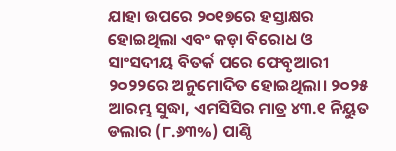ଯାହା ଉପରେ ୨୦୧୭ରେ ହସ୍ତାକ୍ଷର ହୋଇଥିଲା ଏବଂ କଡ଼ା ବିରୋଧ ଓ ସାଂସଦୀୟ ବିତର୍କ ପରେ ଫେବୃଆରୀ ୨୦୨୨ରେ ଅନୁମୋଦିତ ହୋଇଥିଲା। ୨୦୨୫ ଆରମ୍ଭ ସୁଦ୍ଧା, ଏମସିସିର ମାତ୍ର ୪୩.୧ ନିୟୁତ ଡଲାର (୮.୬୩%) ପାଣ୍ଠି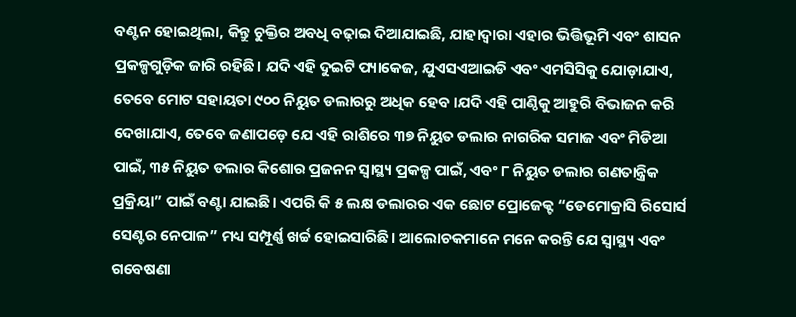ବଣ୍ଟନ ହୋଇଥିଲା, କିନ୍ତୁ ଚୁକ୍ତିର ଅବଧି ବଢ଼ାଇ ଦିଆଯାଇଛି, ଯାହାଦ୍ୱାରା ଏହାର ଭିତ୍ତିଭୂମି ଏବଂ ଶାସନ ପ୍ରକଳ୍ପଗୁଡ଼ିକ ଜାରି ରହିଛି। ଯଦି ଏହି ଦୁଇଟି ପ୍ୟାକେଜ, ଯୁଏସଏଆଇଡି ଏବଂ ଏମସିସିକୁ ଯୋଡ଼ାଯାଏ, ତେବେ ମୋଟ ସହାୟତା ୯୦୦ ନିୟୁତ ଡଲାରରୁ ଅଧିକ ହେବ ।ଯଦି ଏହି ପାଣ୍ଠିକୁ ଆହୁରି ବିଭାଜନ କରି ଦେଖାଯାଏ, ତେବେ ଜଣାପଡ଼େ ଯେ ଏହି ରାଶିରେ ୩୭ ନିୟୁତ ଡଲାର ନାଗରିକ ସମାଜ ଏବଂ ମିଡିଆ ପାଇଁ, ୩୫ ନିୟୁତ ଡଲାର କିଶୋର ପ୍ରଜନନ ସ୍ୱାସ୍ଥ୍ୟ ପ୍ରକଳ୍ପ ପାଇଁ, ଏବଂ ୮ ନିୟୁତ ଡଲାର ଗଣତାନ୍ତ୍ରିକ ପ୍ରକ୍ରିୟା” ପାଇଁ ବଣ୍ଟା ଯାଇଛି। ଏପରି କି ୫ ଲକ୍ଷ ଡଲାରର ଏକ ଛୋଟ ପ୍ରୋଜେକ୍ଟ “ଡେମୋକ୍ରାସି ରିସୋର୍ସ ସେଣ୍ଟର ନେପାଳ” ମଧ୍ୟ ସମ୍ପୂର୍ଣ୍ଣ ଖର୍ଚ୍ଚ ହୋଇସାରିଛି। ଆଲୋଚକମାନେ ମନେ କରନ୍ତି ଯେ ସ୍ୱାସ୍ଥ୍ୟ ଏବଂ ଗବେଷଣା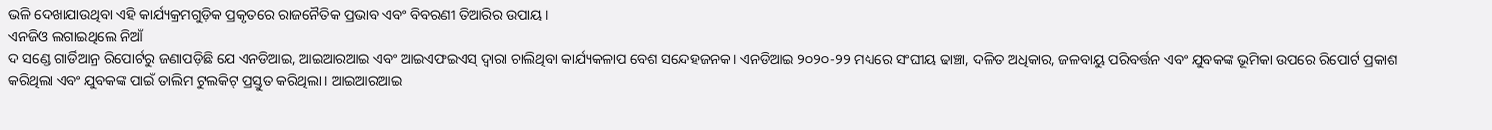ଭଳି ଦେଖାଯାଉଥିବା ଏହି କାର୍ଯ୍ୟକ୍ରମଗୁଡ଼ିକ ପ୍ରକୃତରେ ରାଜନୈତିକ ପ୍ରଭାବ ଏବଂ ବିବରଣୀ ତିଆରିର ଉପାୟ।
ଏନଜିଓ ଲଗାଇଥିଲେ ନିଆଁ
ଦ ସଣ୍ଡେ ଗାର୍ଡିଆନ୍ର ରିପୋର୍ଟରୁ ଜଣାପଡ଼ିଛି ଯେ ଏନଡିଆଇ, ଆଇଆରଆଇ ଏବଂ ଆଇଏଫଇଏସ୍ ଦ୍ୱାରା ଚାଲିଥିବା କାର୍ଯ୍ୟକଳାପ ବେଶ ସନ୍ଦେହଜନକ। ଏନଡିଆଇ ୨୦୨୦-୨୨ ମଧ୍ୟରେ ସଂଘୀୟ ଢାଞ୍ଚା, ଦଳିତ ଅଧିକାର, ଜଳବାୟୁ ପରିବର୍ତ୍ତନ ଏବଂ ଯୁବକଙ୍କ ଭୂମିକା ଉପରେ ରିପୋର୍ଟ ପ୍ରକାଶ କରିଥିଲା ଏବଂ ଯୁବକଙ୍କ ପାଇଁ ତାଲିମ ଟୁଲକିଟ୍ ପ୍ରସ୍ତୁତ କରିଥିଲା। ଆଇଆରଆଇ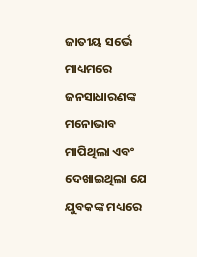ଜାତୀୟ ସର୍ଭେ ମାଧ୍ୟମରେ ଜନସାଧାରଣଙ୍କ ମନୋଭାବ ମାପିଥିଲା ଏବଂ ଦେଖାଇଥିଲା ଯେ ଯୁବକଙ୍କ ମଧ୍ୟରେ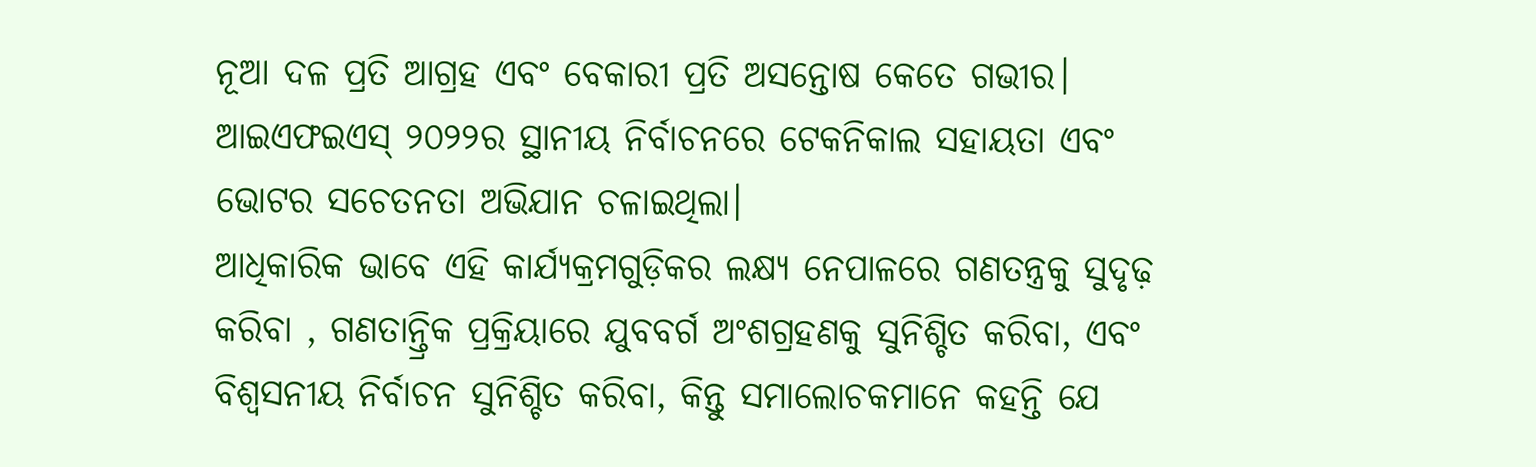ନୂଆ ଦଳ ପ୍ରତି ଆଗ୍ରହ ଏବଂ ବେକାରୀ ପ୍ରତି ଅସନ୍ତୋଷ କେତେ ଗଭୀର। ଆଇଏଫଇଏସ୍ ୨୦୨୨ର ସ୍ଥାନୀୟ ନିର୍ବାଚନରେ ଟେକନିକାଲ ସହାୟତା ଏବଂ ଭୋଟର ସଚେତନତା ଅଭିଯାନ ଚଳାଇଥିଲା।
ଆଧିକାରିକ ଭାବେ ଏହି କାର୍ଯ୍ୟକ୍ରମଗୁଡ଼ିକର ଲକ୍ଷ୍ୟ ନେପାଳରେ ଗଣତନ୍ତ୍ରକୁ ସୁଦୃଢ଼ କରିବା , ଗଣତାନ୍ତ୍ରିକ ପ୍ରକ୍ରିୟାରେ ଯୁବବର୍ଗ ଅଂଶଗ୍ରହଣକୁ ସୁନିଶ୍ଚିତ କରିବା, ଏବଂ ବିଶ୍ୱସନୀୟ ନିର୍ବାଚନ ସୁନିଶ୍ଚିତ କରିବା, କିନ୍ତୁ ସମାଲୋଚକମାନେ କହନ୍ତି ଯେ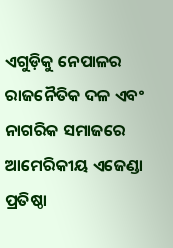ଏଗୁଡ଼ିକୁ ନେପାଳର ରାଜନୈତିକ ଦଳ ଏବଂ ନାଗରିକ ସମାଜରେ ଆମେରିକୀୟ ଏଜେଣ୍ଡା ପ୍ରତିଷ୍ଠା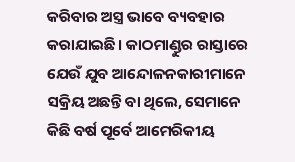କରିବାର ଅସ୍ତ୍ର ଭାବେ ବ୍ୟବହାର କରାଯାଇଛି। କାଠମାଣ୍ଡୁର ରାସ୍ତାରେ ଯେଉଁ ଯୁବ ଆନ୍ଦୋଳନକାରୀମାନେ ସକ୍ରିୟ ଅଛନ୍ତି ବା ଥିଲେ, ସେମାନେ କିଛି ବର୍ଷ ପୂର୍ବେ ଆମେରିକୀୟ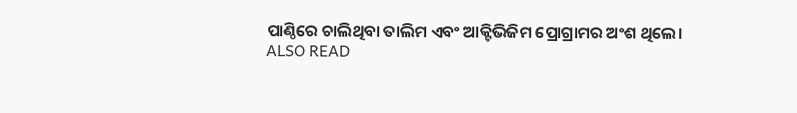ପାଣ୍ଠିରେ ଚାଲିଥିବା ତାଲିମ ଏବଂ ଆକ୍ଟିଭିଜିମ ପ୍ରୋଗ୍ରାମର ଅଂଶ ଥିଲେ।
ALSO READ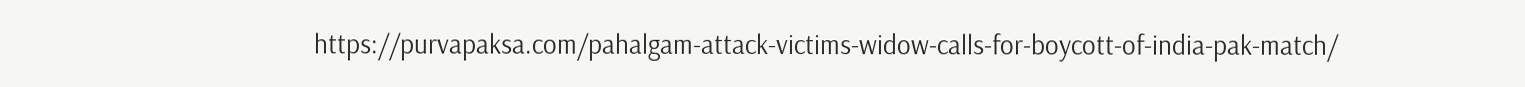https://purvapaksa.com/pahalgam-attack-victims-widow-calls-for-boycott-of-india-pak-match/